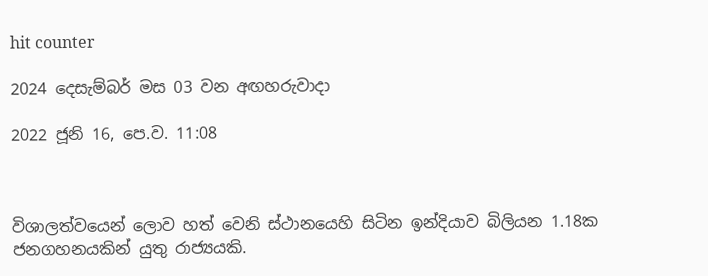hit counter

2024 දෙසැම්‍බර් මස 03 වන අඟහරුවාදා

2022 ජූනි 16, පෙ.ව. 11:08



විශාලත්වයෙන් ලොව හත් වෙනි ස්ථානයෙහි සිටින ඉන්දියාව බිලියන 1.18ක ජනගහනයකින් යුතු රාජ්‍යයකි.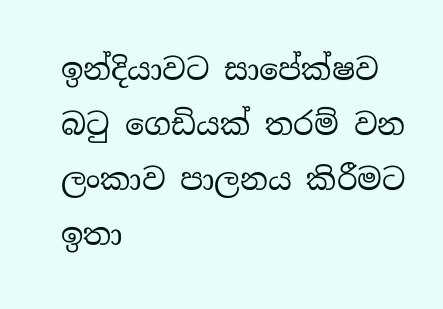ඉන්දියාවට සාපේක්ෂව බටු ගෙඩියක් තරම් වන ලංකාව පාලනය කිරීමට ඉතා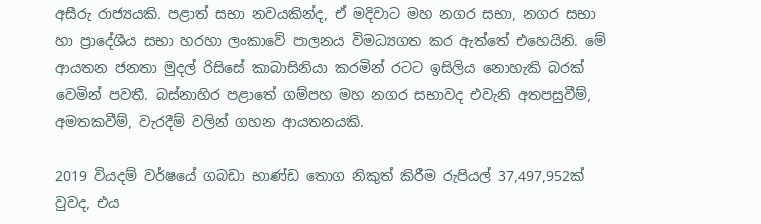අසීරු රාජ්‍යයකි. පළාත් සභා නවයකින්ද, ඒ මදිවාට මහ නගර සභා, නගර සභා හා ප්‍රාදේශීය සභා හරහා ලංකාවේ පාලනය විමධ්‍යගත කර ඇත්තේ එහෙයිනි. මේ ආයතන ජනතා මුදල් රිසිසේ කාබාසිනියා කරමින් රටට ඉසිලිය නොහැකි බරක් වෙමින් පවතී. බස්නාහිර පළාතේ ගම්පහ මහ නගර සභාවද එවැනි අතපසුවීම්, අමතකවීම්, වැරදීම් වලින් ගහන ආයතනයකි.

2019 වියදම් වර්ෂයේ ගබඩා භාණ්ඩ තොග නිකුත් කිරීම රුපියල් 37,497,952ක් වුවද, එය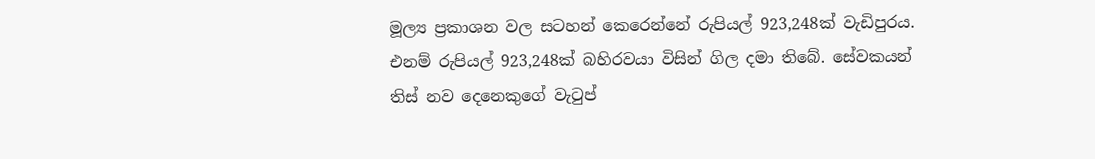මූල්‍ය ප්‍රකාශන වල සටහන් කෙරෙන්නේ රුපියල් 923,248ක් වැඩිපුරය. එනම් රුපියල් 923,248ක් බහිරවයා විසින් ගිල දමා තිබේ. සේවකයන් තිස් නව දෙනෙකුගේ වැටුප්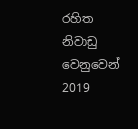රහිත නිවාඩු වෙනුවෙන් 2019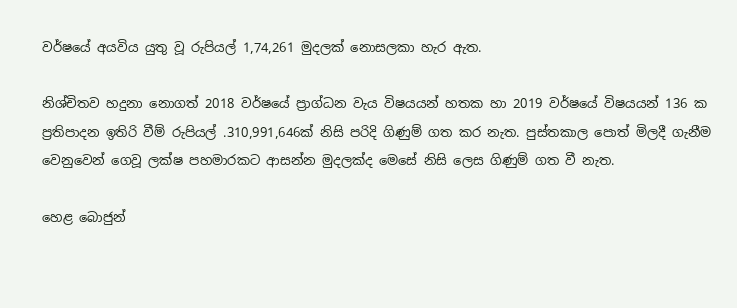වර්ෂයේ අයවිය යුතු වූ රුපියල් 1,74,261 මුදලක් නොසලකා හැර ඇත.

නිශ්චිතව හදුනා නොගත් 2018 වර්ෂයේ ප්‍රාග්ධන වැය විෂයයන් හතක හා 2019 වර්ෂයේ විෂයයන් 136 ක ප්‍රතිපාදන ඉතිරි වීම් රුපියල් .310,991,646ක් නිසි පරිදි ගිණුම් ගත කර නැත. පුස්තකාල පොත් මිලදී ගැනීම වෙනුවෙන් ගෙවූ ලක්ෂ පහමාරකට ආසන්න මුදලක්ද මෙසේ නිසි ලෙස ගිණුම් ගත වී නැත.

හෙළ බොජුන්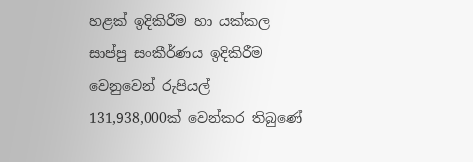හළක් ඉදිකිරීම හා යක්කල සාප්පු සංකීර්ණය ඉදිකිරීම වෙනුවෙන් රුපියල් 131,938,000ක් වෙන්කර තිබුණේ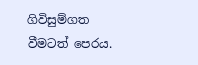ගිවිසුම්ගත වීමටත් පෙරය.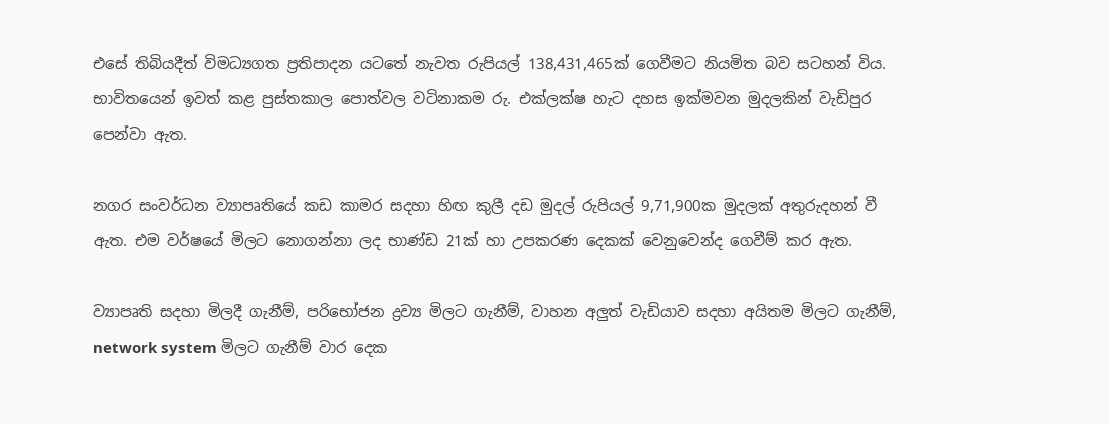එසේ තිබියදීත් විමධ්‍යගත ප්‍රතිපාදන යටතේ නැවත රුපියල් 138,431,465ක් ගෙවීමට නියමිත බව සටහන් විය. භාවිතයෙන් ඉවත් කළ පුස්තකාල පොත්වල වටිනාකම රු. එක්ලක්ෂ හැට දහස ඉක්මවන මුදලකින් වැඩිපුර  පෙන්වා ඇත.

නගර සංවර්ධන ව්‍යාපෘතියේ කඩ කාමර සදහා හිඟ කුලී දඩ මුදල් රුපියල් 9,71,900ක මුදලක් අතුරුදහන් වී ඇත. එම වර්ෂයේ මිලට නොගන්නා ලද භාණ්ඩ 21ක් හා උපකරණ දෙකක් වෙනුවෙන්ද ගෙවීම් කර ඇත.

ව්‍යාපෘති සදහා මිලදී ගැනීම්, පරිභෝජන ද්‍රව්‍ය මිලට ගැනීම්, වාහන අලුත් වැඩියාව සදහා අයිතම මිලට ගැනීම්, network system මිලට ගැනීම් වාර දෙක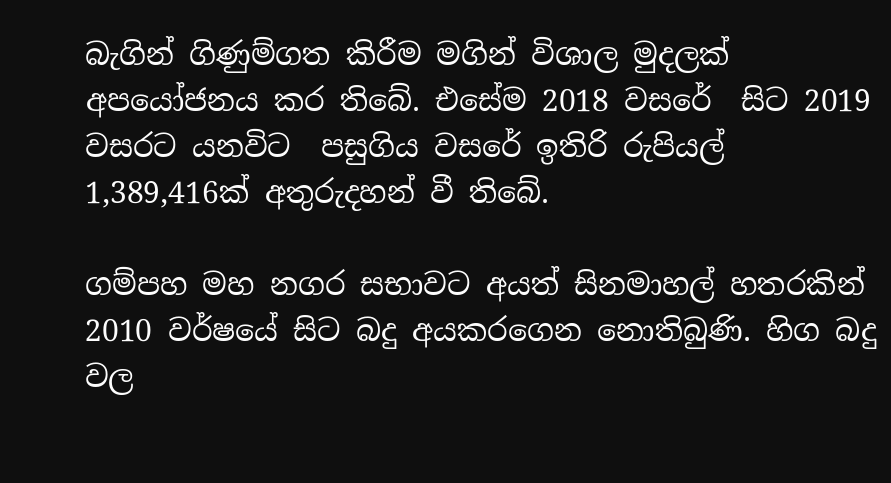බැගින් ගිණුම්ගත කිරීම මගින් විශාල මුදලක් අපයෝජනය කර තිබේ. එසේම 2018 වසරේ  සිට 2019 වසරට යනවිට  පසුගිය වසරේ ඉතිරි රුපියල් 1,389,416ක් අතුරුදහන් වී තිබේ.

ගම්පහ මහ නගර සභාවට අයත් සිනමාහල් හතරකින් 2010 වර්ෂයේ සිට බදු අයකරගෙන නොතිබුණි. හිග බදු වල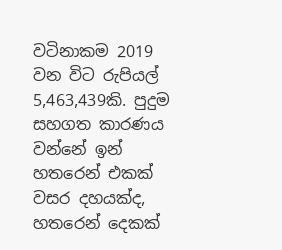වටිනාකම 2019 වන විට රුපියල් 5,463,439කි. පුදුම සහගත කාරණය වන්නේ ඉන් හතරෙන් එකක් වසර දහයක්ද, හතරෙන් දෙකක්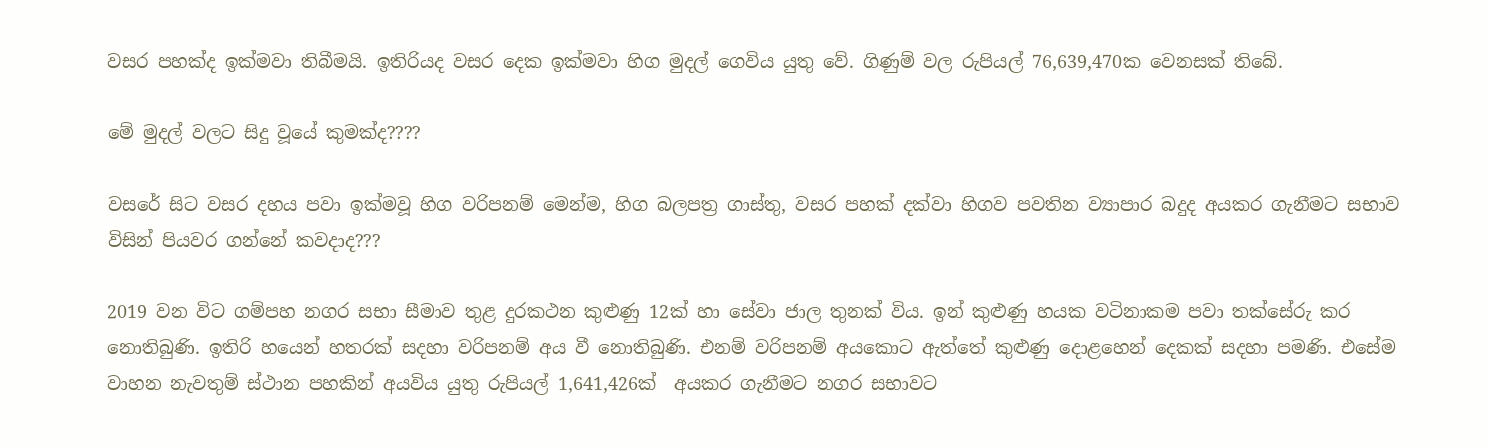වසර පහක්ද ඉක්මවා තිබීමයි. ඉතිරියද වසර දෙක ඉක්මවා හිග මුදල් ගෙවිය යුතු වේ. ගිණුම් වල රුපියල් 76,639,470ක වෙනසක් තිබේ.

මේ මුදල් වලට සිදු වූයේ කුමක්ද????

වසරේ සිට වසර දහය පවා ඉක්මවූ හිග වරිපනම් මෙන්ම, හිග බලපත්‍ර ගාස්තු, වසර පහක් දක්වා හිගව පවතින ව්‍යාපාර බදුද අයකර ගැනීමට සභාව විසින් පියවර ගන්නේ කවදාද???

2019 වන විට ගම්පහ නගර සභා සීමාව තුළ දුරකථන කුළුණු 12ක් හා සේවා ජාල තුනක් විය. ඉන් කුළුණු හයක වටිනාකම පවා තක්සේරු කර නොතිබුණි. ඉතිරි හයෙන් හතරක් සදහා වරිපනම් අය වී නොතිබුණි. එනම් වරිපනම් අයකොට ඇත්තේ කුළුණු දොළහෙන් දෙකක් සදහා පමණි. එසේම වාහන නැවතුම් ස්ථාන පහකින් අයවිය යුතු රුපියල් 1,641,426ක්  අයකර ගැනීමට නගර සභාවට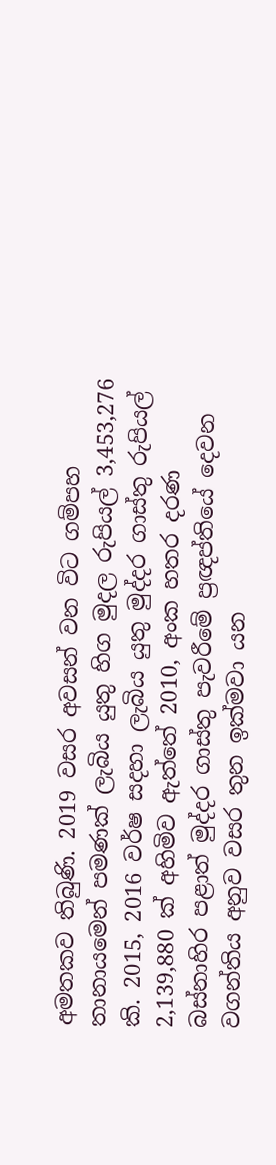අමතකව තිබුණි. 2019 වසර අවසන් වන විට ගම්පහ තානායමෙන් පමණක් ලැබිය යුතු හිග මුදල රුපියල් 3,453,276 කි. 2015, 2016 වර්ෂ සදහා ලැබිය යුතු මුද්දර ගාස්තු රුපියල් 2,139,880 ක් අහිමිව ඇත්තේ 2010, අංක හතර දරණ බස්නාහිර පළාත් මුද්දර ගාස්තු පැවරීමේ ප්‍රඥප්තියේ දෙවන වගන්තිය අනුව වසර තුන ඉක්මවා යන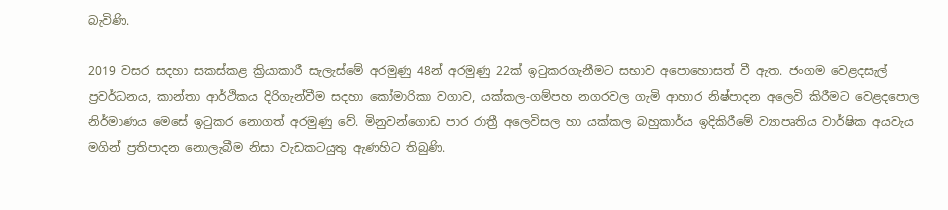බැවිණි.

2019 වසර සදහා සකස්කළ ක්‍රියාකාරී සැලැස්මේ අරමුණු 48න් අරමුණු 22ක් ඉටුකරගැනීමට සභාව අපොහොසත් වී ඇත. ජංගම වෙළදසැල් ප්‍රවර්ධනය, කාන්තා ආර්ථිකය දිරිගැන්වීම සදහා කෝමාරිකා වගාව, යක්කල-ගම්පහ නගරවල ගැමි ආහාර නිෂ්පාදන අලෙවි කිරීමට වෙළදපොල නිර්මාණය මෙසේ ඉටුකර නොගත් අරමුණු වේ. මිනුවන්ගොඩ පාර රාත්‍රී අලෙවිසල හා යක්කල බහුකාර්ය ඉදිකිරීමේ ව්‍යාපෘතිය වාර්ෂික අයවැය මගින් ප්‍රතිපාදන නොලැබීම නිසා වැඩකටයුතු ඇණහිට තිබුණි.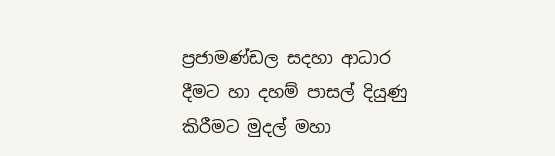ප්‍රජාමණ්ඩල සදහා ආධාර  දීමට හා දහම් පාසල් දියුණු කිරීමට මුදල් මහා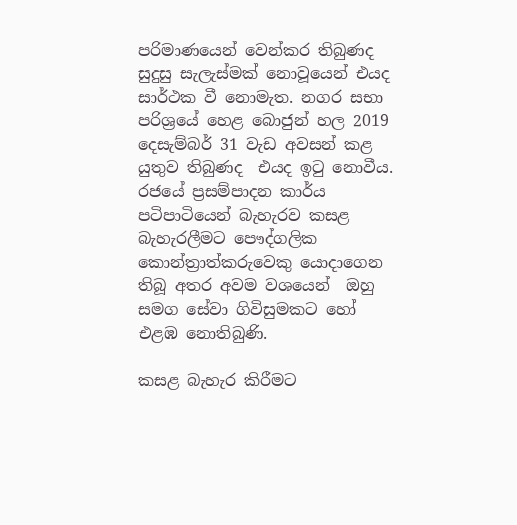පරිමාණයෙන් වෙන්කර තිබුණද සුදුසු සැලැස්මක් නොවූයෙන් එයද සාර්ථක වී නොමැත. නගර සභා පරිශ්‍රයේ හෙළ බොජුන් හල 2019 දෙසැම්බර් 31 වැඩ අවසන් කළ යුතුව තිබුණද  එයද ඉටු නොවීය. රජයේ ප්‍රසම්පාදන කාර්ය  පටිපාටියෙන් බැහැරව කසළ බැහැරලීමට පෞද්ගලික  කොන්ත්‍රාත්කරුවෙකු යොදාගෙන තිබූ අතර අවම වශයෙන්  ඔහු සමග සේවා ගිවිසුමකට හෝ එළඹ නොතිබුණි.

කසළ බැහැර කිරීමට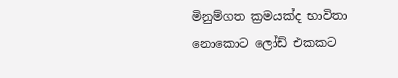මිනුම්ගත ක්‍රමයක්ද භාවිතා නොකොට ලෝඩ් එකකට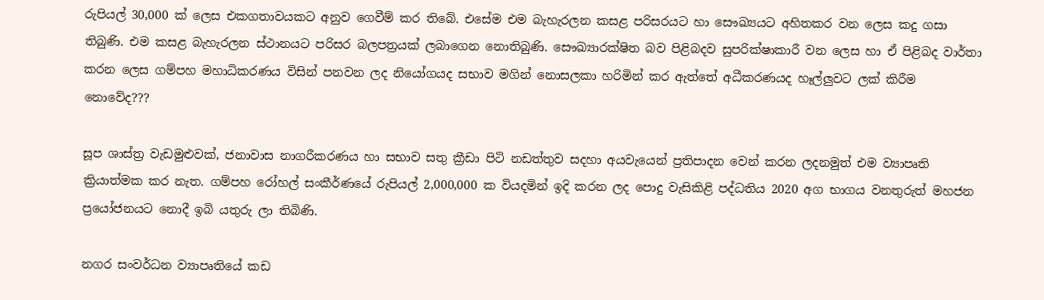රුපියල් 30,000 ක් ලෙස එකගතාවයකට අනුව ගෙවීම් කර තිබේ. එසේම එම බැහැරලන කසළ පරිසරයට හා සෞඛ්‍යයට අහිතකර වන ලෙස කදු ගසා තිබුණි. එම කසළ බැහැරලන ස්ථානයට පරිසර බලපත්‍රයක් ලබාගෙන නොතිබුණි. සෞඛ්‍යාරක්ෂිත බව පිළිබදව සුපරික්ෂාකාරී වන ලෙස හා ඒ පිළිබද වාර්තා කරන ලෙස ගම්පහ මහාධිකරණය විසින් පනවන ලද නියෝගයද සභාව මගින් නොසලකා හරිමින් කර ඇත්තේ අධීකරණයද හෑල්ලුවට ලක් කිරීම නොවේද???

සූප ශාස්ත්‍ර වැඩමුළුවක්, ජනාවාස නාගරීකරණය හා සභාව සතු ක්‍රීඩා පිටි නඩත්තුව සදහා අයවැයෙන් ප්‍රතිපාදන වෙන් කරන ලදනමුත් එම ව්‍යාපෘති ක්‍රියාත්මක කර නැත. ගම්පහ රෝහල් සංකීර්ණයේ රුපියල් 2,000,000 ක වියදමින් ඉදි කරන ලද පොදු වැසිකිළි පද්ධතිය 2020 අග භාගය වනතුරුත් මහජන ප්‍රයෝජනයට නොදී ඉබි යතුරු ලා තිබිණි.

නගර සංවර්ධන ව්‍යාපෘතියේ කඩ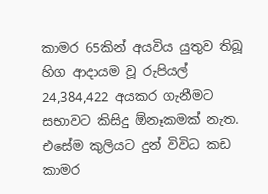කාමර 65කින් අයවිය යුතුව තිබූ හිග ආදායම වූ රුපියල් 24,384,422 අයකර ගැනීමට සභාවට කිසිදු ඕනෑකමක් නැත. එසේම කුලියට දුන් විවිධ කඩ කාමර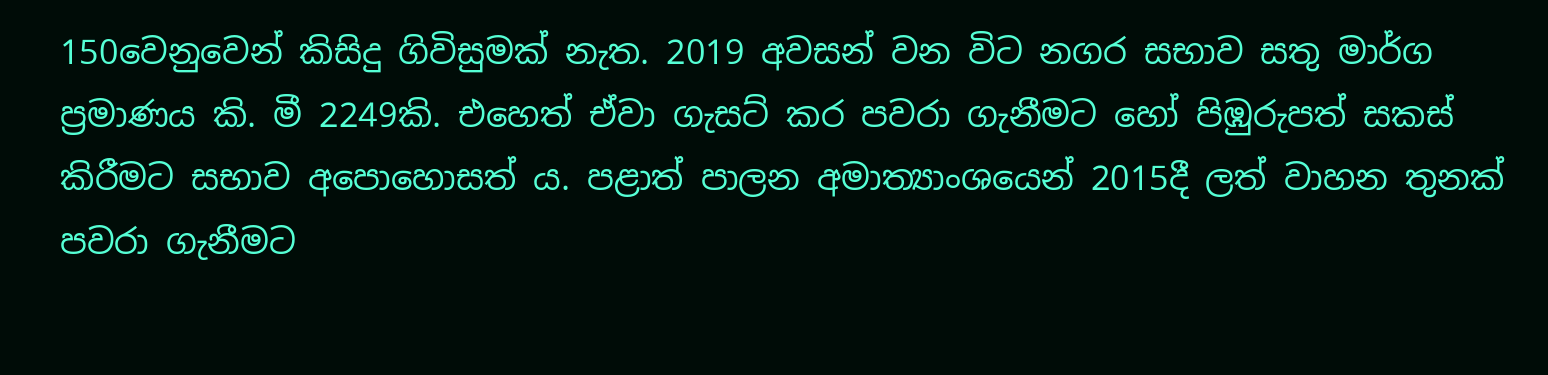150වෙනුවෙන් කිසිදු ගිවිසුමක් නැත. 2019 අවසන් වන විට නගර සභාව සතු මාර්ග ප්‍රමාණය කි. මී 2249කි. එහෙත් ඒවා ගැසට් කර පවරා ගැනීමට හෝ පිඹුරුපත් සකස් කිරීමට සභාව අපොහොසත්‍ ය. පළාත් පාලන අමාත්‍යාංශයෙන් 2015දී ලත් වාහන තුනක් පවරා ගැනීමට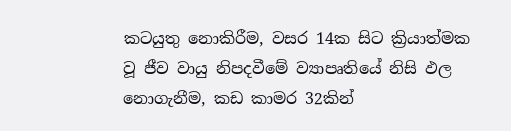කටයුතු නොකිරීම, වසර 14ක සිට ක්‍රියාත්මක වූ ජීව වායු නිපදවීමේ ව්‍යාපෘතියේ නිසි ඵල නොගැනීම, කඩ කාමර 32කින්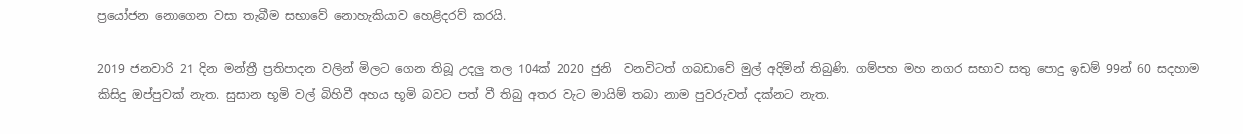ප්‍රයෝජන නොගෙන වසා තැබීම සභාවේ නොහැකියාව හෙළිදරව් කරයි.

2019 ජනවාරි 21 දින මන්ත්‍රී ප්‍රතිපාදන වලින් මිලට ගෙන තිබූ උදලු තල 104ක් 2020 ජුනි  වනවිටත් ගබඩාවේ මුල් අදිමින් තිබුණි. ගම්පහ මහ නගර සභාව සතු පොදු ඉඩම් 99න් 60 සදහාම කිසිදු ඔප්පුවක් නැත. සුසාන භූමි වල් බිහිවී අහය භූමි බවට පත් වී තිබු අතර වැට මායිම් තබා නාම පුවරුවත් දක්නට නැත.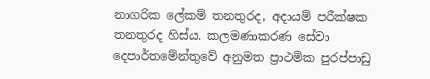නාගරික ලේකම් තනතුරද, අදායම් පරීක්ෂක තනතුරද හිස්ය. කලමණාකරණ සේවා දෙපාර්තමේන්තුවේ අනුමත ප්‍රාථමික පුරප්පාඩු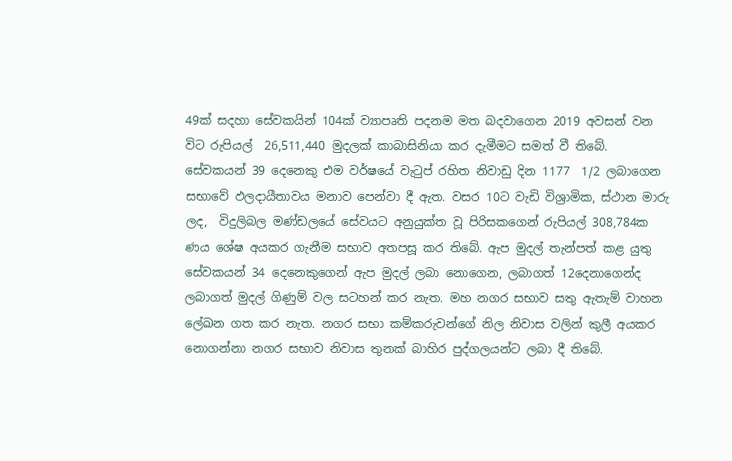49ක් සදහා සේවකයින් 104ක් ව්‍යාපෘති පදනම මත බදවාගෙන 2019 අවසන් වන විට රුපියල්  26,511,440 මුදලක් කාබාසිනියා කර දැමීමට සමත් වී තිබේ. සේවකයන් 39 දෙනෙකු එම වර්ෂයේ වැටුප් රහිත නිවාඩු දින 1177  1/2 ලබාගෙන සභාවේ ඵලදායීතාවය මනාව පෙන්වා දී ඇත. වසර 10ට වැඩි විශ්‍රාමික, ස්ථාන මාරු ලද,  විදුලිබල මණ්ඩලයේ සේවයට අනුයුක්ත වූ පිරිසකගෙන් රුපියල් 308,784ක ණය ශේෂ අයකර ගැනීම සභාව අතපසූ කර තිබේ. ඇප මුදල් තැන්පත් කළ යුතු  සේවකයන් 34 දෙනෙකුගෙන් ඇප මුදල් ලබා නොගෙන, ලබාගත් 12දෙනාගෙන්ද ලබාගත් මුදල් ගිණුම් වල සටහන් කර නැත. මහ නගර සභාව සතු ඇතැම් වාහන ලේඛන ගත කර නැත. නගර සභා කම්කරුවන්ගේ නිල නිවාස වලින් කුලී අයකර නොගන්නා නගර සභාව නිවාස තුනක් බාහිර පුද්ගලයන්ට ලබා දී තිබේ.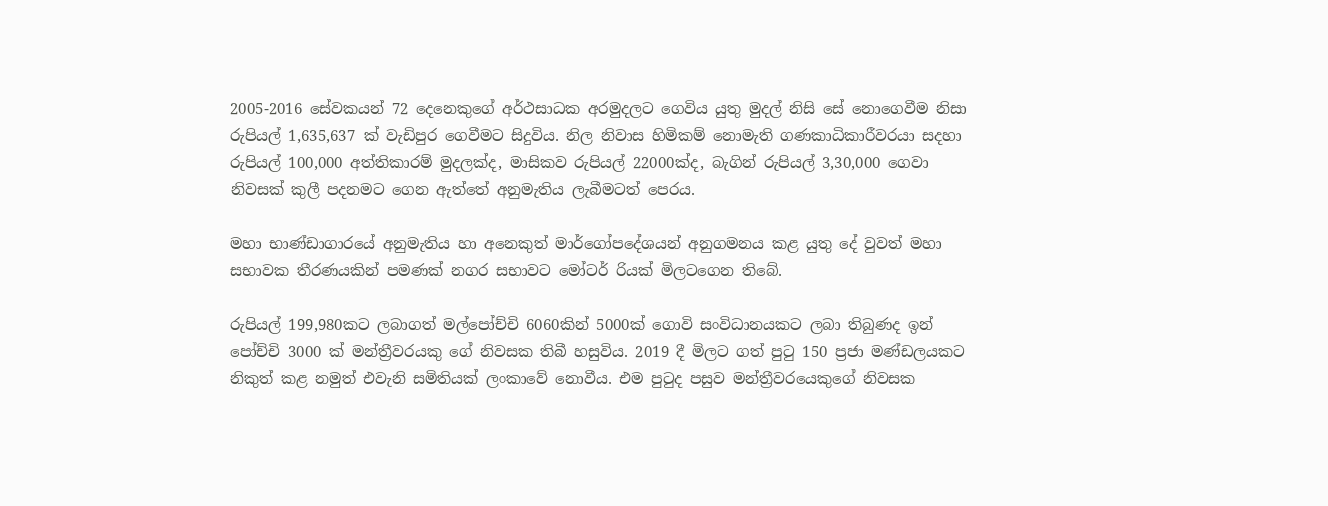2005-2016 සේවකයන් 72 දෙනෙකුගේ අර්ථසාධක අරමුදලට ගෙවිය යුතු මුදල් නිසි සේ නොගෙවීම නිසා රුපියල් 1,635,637 ක් වැඩිපුර ගෙවීමට සිදුවිය. නිල නිවාස හිමිකම් නොමැති ගණකාධිකාරීවරයා සදහා රුපියල් 100,000 අත්තිකාරම් මුදලක්ද, මාසිකව රුපියල් 22000ක්ද, බැගින් රුපියල් 3,30,000 ගෙවා නිවසක් කුලී පදනමට ගෙන ඇත්තේ අනුමැතිය ලැබීමටත් පෙරය.

මහා භාණ්ඩාගාරයේ අනුමැතිය හා අනෙකුත් මාර්ගෝපදේශයන් අනුගමනය කළ යුතු දේ වුවත් මහා සභාවක තීරණයකින් පමණක් නගර සභාවට මෝටර් රියක් මිලටගෙන තිබේ.

රුපියල් 199,980කට ලබාගත් මල්පෝච්චි 6060කින් 5000ක් ගොවි සංවිධානයකට ලබා තිබුණද ඉන් පෝච්චි 3000 ක් මන්ත්‍රීවරයකු ගේ නිවසක තිබී හසුවිය. 2019 දී මිලට ගත් පුටු 150 ප්‍රජා මණ්ඩලයකට නිකුත් කළ නමුත් එවැනි සමිතියක් ලංකාවේ නොවීය. එම පුටුද පසුව මන්ත්‍රීවරයෙකුගේ නිවසක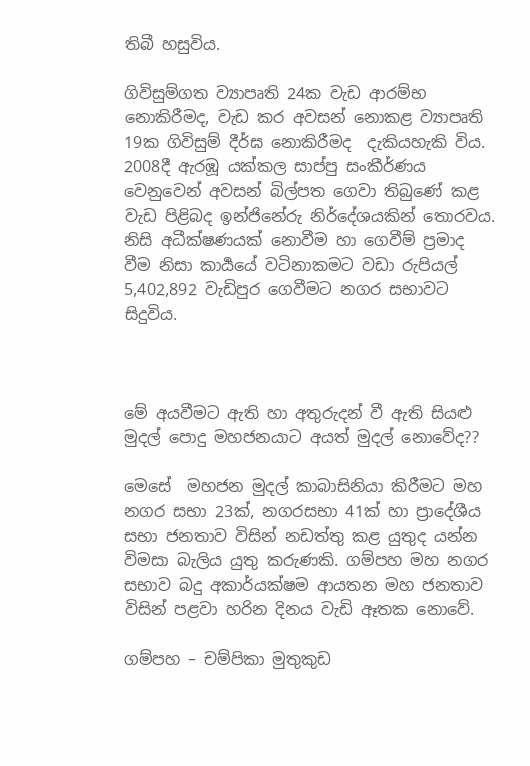තිබී හසුවිය.

ගිවිසුම්ගත ව්‍යාපෘති 24ක වැඩ ආරම්භ නොකිරීමද, වැඩ කර අවසන් නොකළ ව්‍යාපෘති 19ක ගිවිසුම් දීර්ඝ නොකිරීමද  දැකියහැකි විය. 2008දී ඇරඹූ යක්කල සාප්පු සංකීර්ණය වෙනුවෙන් අවසන් බිල්පත ගෙවා තිබුණේ කළ වැඩ පිළිබද ඉන්ජිනේරු නිර්දේශයකින් තොරවය. නිසි අධීක්ෂණයක් නොවීම හා ගෙවීම් ප්‍රමාද වීම නිසා කාර්‍යයේ වටිනාකමට වඩා රුපියල් 5,402,892 වැඩිපුර ගෙවීමට නගර සභාවට සිදුවිය.



මේ අයවීමට ඇති හා අතුරුදන් වී ඇති සියළු මුදල් පොදු මහජනයාට අයත් මුදල් නොවේද??

මෙසේ  මහජන මුදල් කාබාසිනියා කිරීමට මහ නගර සභා 23ක්, නගරසභා 41ක් හා ප්‍රාදේශීය සභා ජනතාව විසින් නඩත්තු කළ යුතුද යන්න විමසා බැලිය යුතු කරුණකි. ගම්පහ මහ නගර සභාව බදු අකාර්යක්ෂම ආයතන මහ ජනතාව විසින් පළවා හරින දිනය වැඩි ඈතක නොවේ.

ගම්පහ – චම්පිකා මුතුකුඩ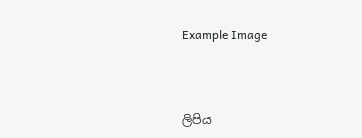Example Image




ලිපිය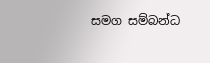සමග සම්බන්ධ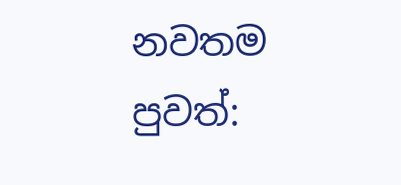නවතම පුවත්: